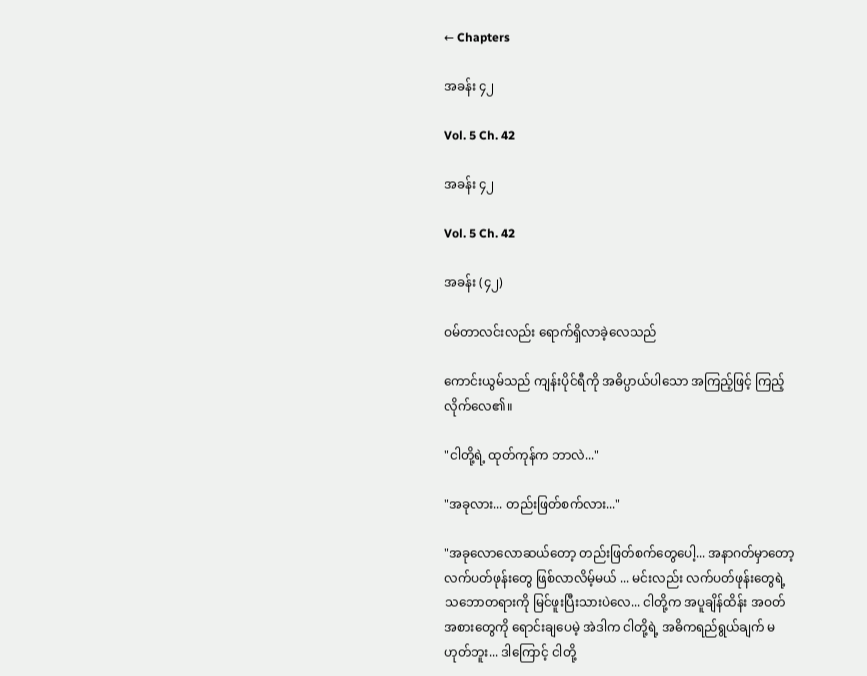← Chapters

အခန်း ၄၂

Vol. 5 Ch. 42

အခန်း ၄၂

Vol. 5 Ch. 42

အခန်း (၄၂)

ဝမ်တာလင်းလည်း ရောက်ရှိလာခဲ့လေသည်

ကောင်းယွမ်သည် ကျန်းပိုင်ရီကို အဓိပ္ပာယ်ပါသော အကြည့်ဖြင့် ကြည့်လိုက်လေ၏။

"ငါတို့ရဲ့ ထုတ်ကုန်က ဘာလဲ..."

"အခုလား... တည်းဖြတ်စက်လား..."

"အခုလောလောဆယ်တော့ တည်းဖြတ်စက်တွေပေါ့... အနာဂတ်မှာတော့ လက်ပတ်ဖုန်းတွေ ဖြစ်လာလိမ့်မယ် ... မင်းလည်း လက်ပတ်ဖုန်းတွေရဲ့ သဘောတရားကို မြင်ဖူးပြီးသားပဲလေ... ငါတို့က အပူချိန်ထိန်း အဝတ် အစားတွေကို ရောင်းချပေမဲ့ အဲဒါက ငါတို့ရဲ့ အဓိကရည်ရွယ်ချက် မဟုတ်ဘူး... ဒါကြောင့် ငါတို့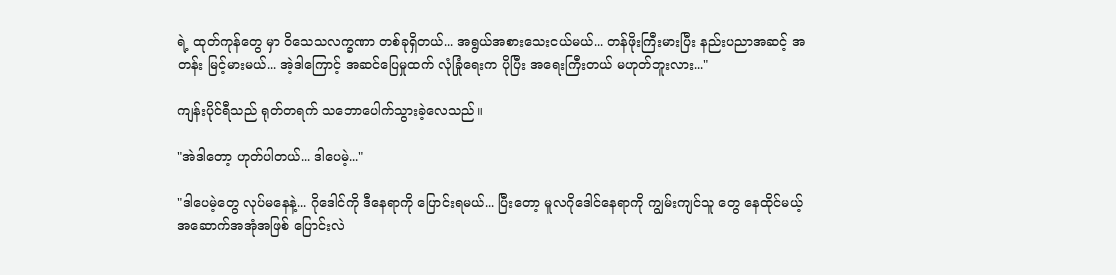ရဲ့ ထုတ်ကုန်တွေ မှာ ဝိသေသလက္ခဏာ တစ်ခုရှိတယ်... အရွယ်အစားသေးငယ်မယ်... တန်ဖိုးကြီးမားပြီး နည်းပညာအဆင့် အတန်း မြင့်မားမယ်... အဲ့ဒါကြောင့် အဆင်ပြေမှုထက် လုံခြုံရေးက ပိုပြီး အရေးကြီးတယ် မဟုတ်ဘူးလား..."

ကျန်းပိုင်ရီသည် ရုတ်တရက် သဘောပေါက်သွားခဲ့လေသည်။

"အဲဒါတော့ ဟုတ်ပါတယ်... ဒါပေမဲ့..."

"ဒါပေမဲ့တွေ လုပ်မနေနဲ့... ဂိုဒေါင်ကို ဒီနေရာကို ပြောင်းရမယ်... ပြီးတော့ မူလဂိုဒေါင်နေရာကို ကျွမ်းကျင်သူ တွေ နေထိုင်မယ့် အဆောက်အအုံအဖြစ် ပြောင်းလဲ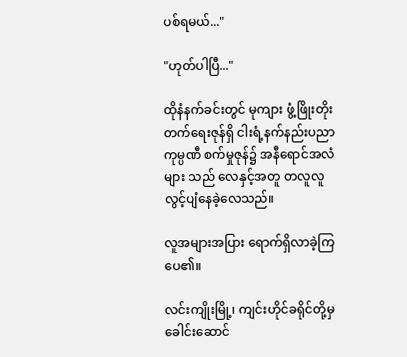ပစ်ရမယ်..."

"ဟုတ်ပါပြီ..."

ထိုနံနက်ခင်းတွင် မုကျား ဖွံ့ဖြိုးတိုးတက်ရေးဇုန်ရှိ ငါးရံ့နက်နည်းပညာကုမ္ပဏီ စက်မှုဇုန်၌ အနီရောင်အလံများ သည် လေနှင့်အတူ တလူလူ လွင့်ပျံနေခဲ့လေသည်။

လူအများအပြား ရောက်ရှိလာခဲ့ကြပေ၏။

လင်းကျိုးမြို့၊ ကျင်းဟိုင်ခရိုင်တို့မှ ခေါင်းဆောင်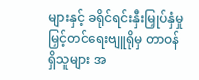များနှင့် ခရိုင်ရင်းနှီးမြှုပ်နှံမှု မြှင့်တင်ရေးဗျူရိုမှ တာဝန်ရှိသူများ အ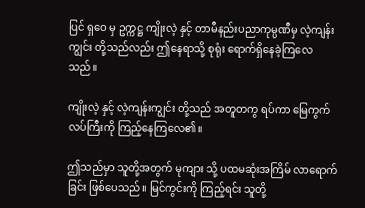ပြင် ရှဝေ မှ ဥက္ကဋ္ဌ ကျိုးလဲ့ နှင့် တာမီနည်းပညာကုမ္ပဏီမှ လဲ့ကျန်းကျွင်း တို့သည်လည်း ဤနေရာသို့ စုရုံး ရောက်ရှိနေခဲ့ကြလေသည်။

ကျိုးလဲ့ နှင့် လဲ့ကျန်းကျွင်း တို့သည် အတူတကွ ရပ်ကာ မြေကွက်လပ်ကြီးကို ကြည့်နေကြလေ၏။

ဤသည်မှာ သူတို့အတွက် မုကျား သို့ ပထမဆုံးအကြိမ် လာရောက်ခြင်း ဖြစ်ပေသည်။ မြင်ကွင်းကို ကြည့်ရင်း သူတို့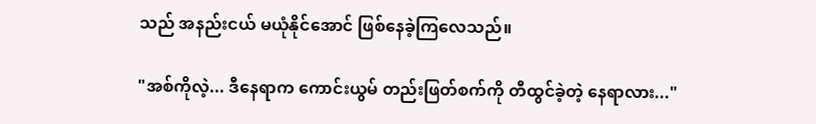သည် အနည်းငယ် မယုံနိုင်အောင် ဖြစ်နေခဲ့ကြလေသည်။

"အစ်ကိုလဲ့... ဒီနေရာက ကောင်းယွမ် တည်းဖြတ်စက်ကို တီထွင်ခဲ့တဲ့ နေရာလား..."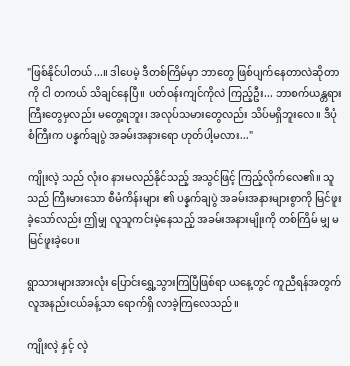"ဖြစ်နိုင်ပါတယ်...။ ဒါပေမဲ့ ဒီတစ်ကြိမ်မှာ ဘာတွေ ဖြစ်ပျက်နေတာလဲဆိုတာကို ငါ တကယ် သိချင်နေပြီ။ ပတ်ဝန်းကျင်ကိုလဲ ကြည့်ဦး... ဘာစက်ယန္တရားကြီးတွေမှလည်း မတွေ့ရဘူး၊ အလုပ်သမားတွေလည်း သိပ်မရှိဘူးလေ။ ဒီပုံစံကြီးက ပန္နက်ချပွဲ အခမ်းအနားရော ဟုတ်ပါ့မလား..."

ကျိုးလဲ့ သည် လုံးဝ နားမလည်နိုင်သည့် အသွင်ဖြင့် ကြည့်လိုက်လေ၏။ သူသည် ကြီးမားသော စီမံကိန်းများ ၏ ပန္နက်ချပွဲ အခမ်းအနားများစွာကို မြင်ဖူးခဲ့သော်လည်း ဤမျှ လူသူကင်းမဲ့နေသည့် အခမ်းအနားမျိုးကို တစ်ကြိမ် မျှ မမြင်ဖူးခဲ့ပေ။

ရွာသားများအားလုံး ပြောင်းရွှေ့သွားကြပြီဖြစ်ရာ ယနေ့တွင် ကူညီရန်အတွက် လူအနည်းငယ်ခန့်သာ ရောက်ရှိ လာခဲ့ကြလေသည်။

ကျိုးလဲ့ နှင့် လဲ့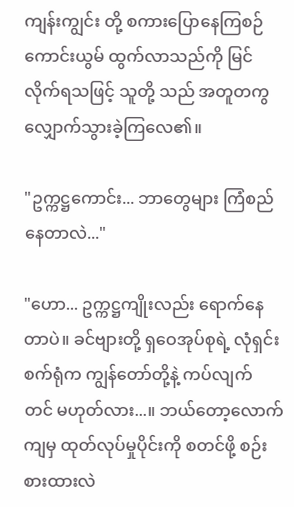ကျန်းကျွင်း တို့ စကားပြောနေကြစဉ် ကောင်းယွမ် ထွက်လာသည်ကို မြင်လိုက်ရသဖြင့် သူတို့ သည် အတူတကွ လျှောက်သွားခဲ့ကြလေ၏။

"ဥက္ကဋ္ဌကောင်း... ဘာတွေများ ကြံစည်နေတာလဲ..."

"ဟော... ဥက္ကဋ္ဌကျိုးလည်း ရောက်နေတာပဲ။ ခင်ဗျားတို့ ရှဝေအုပ်စုရဲ့ လုံရှင်းစက်ရုံက ကျွန်တော်တို့နဲ့ ကပ်လျက် တင် မဟုတ်လား...။ ဘယ်တော့လောက်ကျမှ ထုတ်လုပ်မှုပိုင်းကို စတင်ဖို့ စဉ်းစားထားလဲ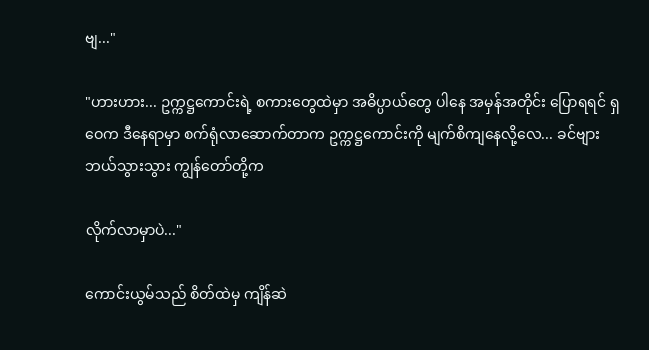ဗျ..."

"ဟားဟား... ဥက္ကဋ္ဌကောင်းရဲ့ စကားတွေထဲမှာ အဓိပ္ပာယ်တွေ ပါနေ အမှန်အတိုင်း ပြောရရင် ရှဝေက ဒီနေရာမှာ စက်ရုံလာဆောက်တာက ဥက္ကဋ္ဌကောင်းကို မျက်စိကျနေလို့လေ... ခင်ဗျား ဘယ်သွားသွား ကျွန်တော်တို့က

လိုက်လာမှာပဲ..."

ကောင်းယွမ်သည် စိတ်ထဲမှ ကျိန်ဆဲ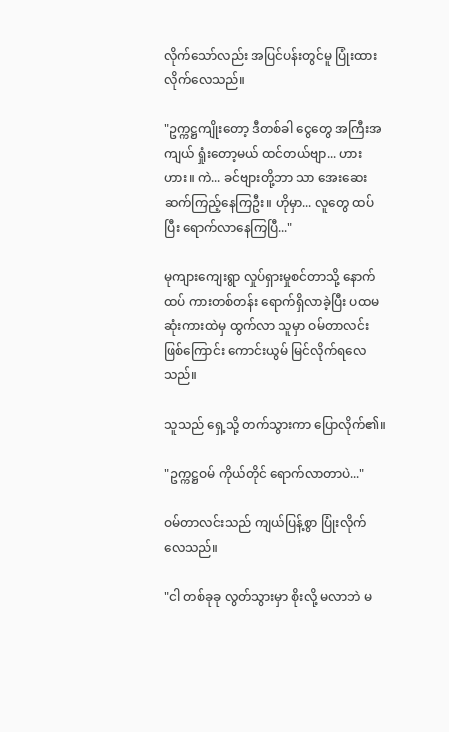လိုက်သော်လည်း အပြင်ပန်းတွင်မူ ပြုံးထားလိုက်လေသည်။

"ဥက္ကဋ္ဌကျိုးတော့ ဒီတစ်ခါ ငွေတွေ အကြီးအကျယ် ရှုံးတော့မယ် ထင်တယ်ဗျာ... ဟားဟား။ ကဲ... ခင်ဗျားတို့ဘာ သာ အေးဆေး ဆက်ကြည့်နေကြဦး။ ဟိုမှာ... လူတွေ ထပ်ပြီး ရောက်လာနေကြပြီ..."

မုကျားကျေးရွာ လှုပ်ရှားမှုစင်တာသို့ နောက်ထပ် ကားတစ်တန်း ရောက်ရှိလာခဲ့ပြီး ပထမဆုံးကားထဲမှ ထွက်လာ သူမှာ ဝမ်တာလင်း ဖြစ်ကြောင်း ကောင်းယွမ် မြင်လိုက်ရလေသည်။

သူသည် ရှေ့သို့ တက်သွားကာ ပြောလိုက်၏။

"ဥက္ကဋ္ဌဝမ် ကိုယ်တိုင် ရောက်လာတာပဲ..."

ဝမ်တာလင်းသည် ကျယ်ပြန့်စွာ ပြုံးလိုက်လေသည်။

"ငါ တစ်ခုခု လွတ်သွားမှာ စိုးလို့ မလာဘဲ မ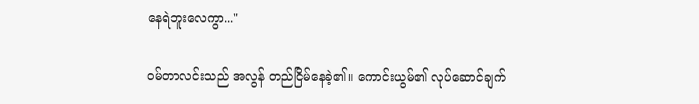နေရဲဘူးလေကွာ..."

ဝမ်တာလင်းသည် အလွန် တည်ငြိမ်နေခဲ့၏။ ကောင်းယွမ်၏ လုပ်ဆောင်ချက်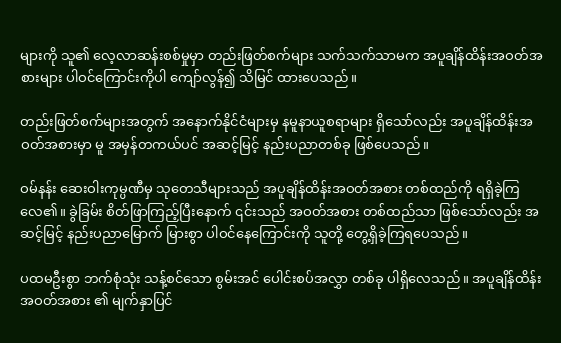များကို သူ၏ လေ့လာဆန်းစစ်မှုမှာ တည်းဖြတ်စက်များ သက်သက်သာမက အပူချိန်ထိန်းအဝတ်အစားများ ပါဝင်ကြောင်းကိုပါ ကျော်လွန်၍ သိမြင် ထားပေသည်။

တည်းဖြတ်စက်များအတွက် အနောက်နိုင်ငံများမှ နမူနာယူစရာများ ရှိသော်လည်း အပူချိန်ထိန်းအဝတ်အစားမှာ မူ အမှန်တကယ်ပင် အဆင့်မြင့် နည်းပညာတစ်ခု ဖြစ်ပေသည်။

ဝမ်နန်း ဆေးဝါးကုမ္ပဏီမှ သုတေသီများသည် အပူချိန်ထိန်းအဝတ်အစား တစ်ထည်ကို ရရှိခဲ့ကြလေ၏။ ခွဲခြမ်း စိတ်ဖြာကြည့်ပြီးနောက် ၎င်းသည် အဝတ်အစား တစ်ထည်သာ ဖြစ်သော်လည်း အဆင့်မြင့် နည်းပညာမြောက် မြားစွာ ပါဝင်နေကြောင်းကို သူတို့ တွေ့ရှိခဲ့ကြရပေသည်။

ပထမဦးစွာ ဘက်စုံသုံး သန့်စင်သော စွမ်းအင် ပေါင်းစပ်အလွှာ တစ်ခု ပါရှိလေသည်။ အပူချိန်ထိန်းအဝတ်အစား ၏ မျက်နှာပြင်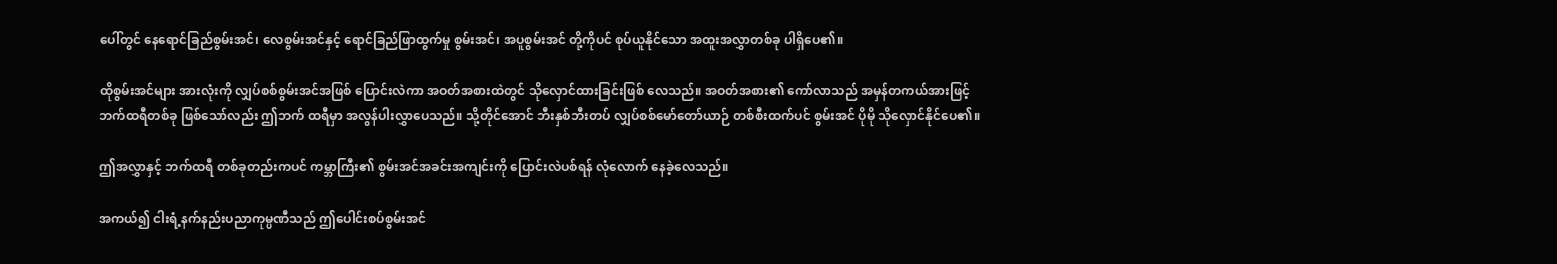ပေါ်တွင် နေရောင်ခြည်စွမ်းအင်၊ လေစွမ်းအင်နှင့် ရောင်ခြည်ဖြာထွက်မှု စွမ်းအင်၊ အပူစွမ်းအင် တို့ကိုပင် စုပ်ယူနိုင်သော အထူးအလွှာတစ်ခု ပါရှိပေ၏။

ထိုစွမ်းအင်များ အားလုံးကို လျှပ်စစ်စွမ်းအင်အဖြစ် ပြောင်းလဲကာ အဝတ်အစားထဲတွင် သိုလှောင်ထားခြင်းဖြစ် လေသည်။ အဝတ်အစား၏ ကော်လာသည် အမှန်တကယ်အားဖြင့် ဘက်ထရီတစ်ခု ဖြစ်သော်လည်း ဤဘက် ထရီမှာ အလွန်ပါးလွှာပေသည်။ သို့တိုင်အောင် ဘီးနှစ်ဘီးတပ် လျှပ်စစ်မော်တော်ယာဉ် တစ်စီးထက်ပင် စွမ်းအင် ပိုမို သိုလှောင်နိုင်ပေ၏။

ဤအလွှာနှင့် ဘက်ထရီ တစ်ခုတည်းကပင် ကမ္ဘာကြီး၏ စွမ်းအင်အခင်းအကျင်းကို ပြောင်းလဲပစ်ရန် လုံလောက် နေခဲ့လေသည်။

အကယ်၍ ငါးရံ့နက်နည်းပညာကုမ္ပဏီသည် ဤပေါင်းစပ်စွမ်းအင်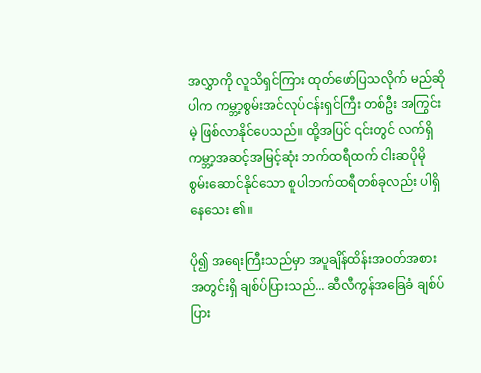အလွှာကို လူသိရှင်ကြား ထုတ်ဖော်ပြသလိုက် မည်ဆိုပါက ကမ္ဘာ့စွမ်းအင်လုပ်ငန်းရှင်ကြီး တစ်ဦး အကြွင်းမဲ့ ဖြစ်လာနိုင်ပေသည်။ ထို့အပြင် ၎င်းတွင် လက်ရှိ ကမ္ဘာ့အဆင့်အမြင့်ဆုံး ဘက်ထရီထက် ငါးဆပိုမို စွမ်းဆောင်နိုင်သော စူပါဘက်ထရီတစ်ခုလည်း ပါရှိနေသေး ၏။

ပို၍ အရေးကြီးသည်မှာ အပူချိန်ထိန်းအဝတ်အစား အတွင်းရှိ ချစ်ပ်ပြားသည်... ဆီလီကွန်အခြေခံ ချစ်ပ်ပြား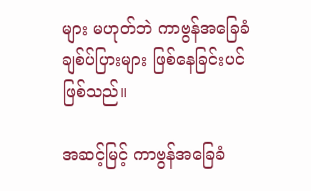များ မဟုတ်ဘဲ ကာဗွန်အခြေခံ ချစ်ပ်ပြားများ ဖြစ်နေခြင်းပင် ဖြစ်သည်။

အဆင့်မြင့် ကာဗွန်အခြေခံ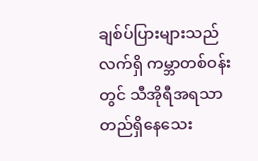ချစ်ပ်ပြားများသည် လက်ရှိ ကမ္ဘာတစ်ဝန်းတွင် သီအိုရီအရသာ တည်ရှိနေသေး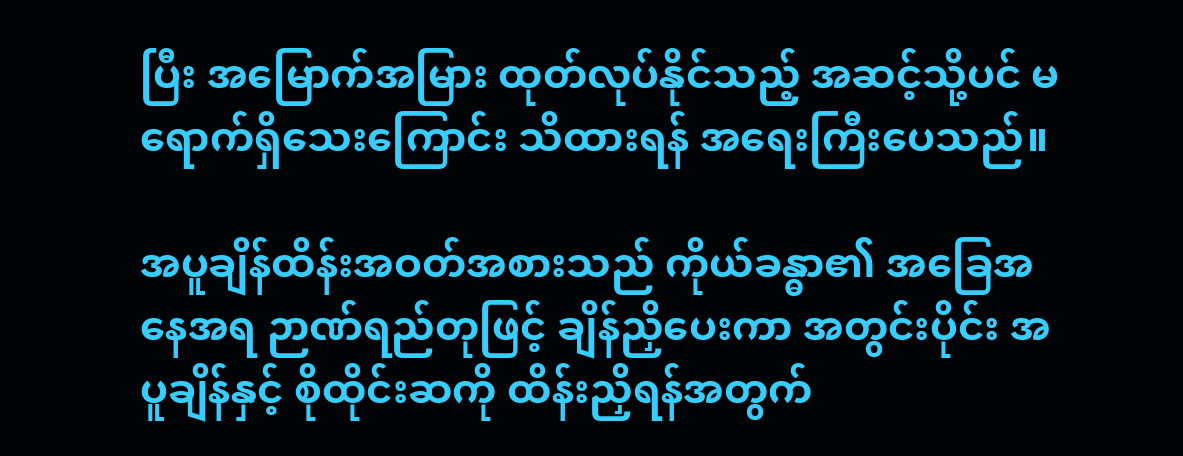ပြီး အမြောက်အမြား ထုတ်လုပ်နိုင်သည့် အဆင့်သို့ပင် မရောက်ရှိသေးကြောင်း သိထားရန် အရေးကြီးပေသည်။

အပူချိန်ထိန်းအဝတ်အစားသည် ကိုယ်ခန္ဓာ၏ အခြေအနေအရ ဉာဏ်ရည်တုဖြင့် ချိန်ညှိပေးကာ အတွင်းပိုင်း အပူချိန်နှင့် စိုထိုင်းဆကို ထိန်းညှိရန်အတွက်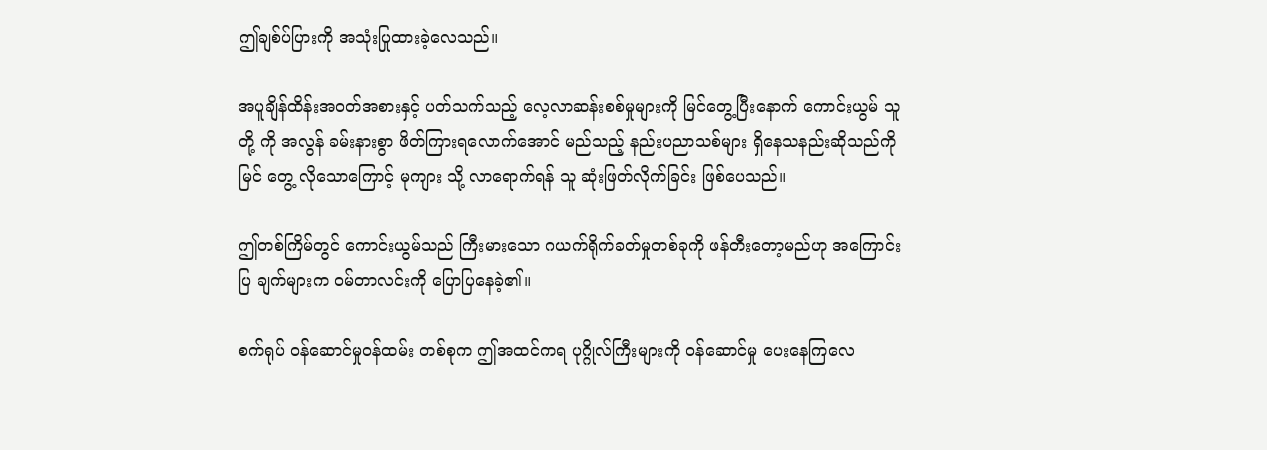ဤချစ်ပ်ပြားကို အသုံးပြုထားခဲ့လေသည်။

အပူချိန်ထိန်းအဝတ်အစားနှင့် ပတ်သက်သည့် လေ့လာဆန်းစစ်မှုများကို မြင်တွေ့ပြီးနောက် ကောင်းယွမ် သူတို့ ကို အလွန် ခမ်းနားစွာ ဖိတ်ကြားရလောက်အောင် မည်သည့် နည်းပညာသစ်များ ရှိနေသနည်းဆိုသည်ကို မြင် တွေ့ လိုသောကြောင့် မုကျား သို့ လာရောက်ရန် သူ ဆုံးဖြတ်လိုက်ခြင်း ဖြစ်ပေသည်။

ဤတစ်ကြိမ်တွင် ကောင်းယွမ်သည် ကြီးမားသော ဂယက်ရိုက်ခတ်မှုတစ်ခုကို ဖန်တီးတော့မည်ဟု အကြောင်းပြ ချက်များက ဝမ်တာလင်းကို ပြောပြနေခဲ့၏။

စက်ရုပ် ဝန်ဆောင်မှုဝန်ထမ်း တစ်စုက ဤအထင်ကရ ပုဂ္ဂိုလ်ကြီးများကို ဝန်ဆောင်မှု ပေးနေကြလေ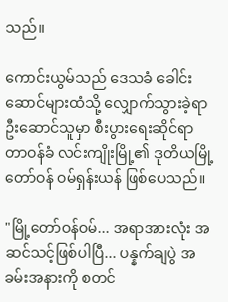သည်။

ကောင်းယွမ်သည် ဒေသခံ ခေါင်းဆောင်များထံသို့ လျှောက်သွားခဲ့ရာ ဦးဆောင်သူမှာ စီးပွားရေးဆိုင်ရာ တာဝန်ခံ လင်းကျိုးမြို့၏ ဒုတိယမြို့တော်ဝန် ဝမ်ရှန်းယန် ဖြစ်ပေသည်။

"မြို့တော်ဝန်ဝမ်... အရာအားလုံး အဆင်သင့်ဖြစ်ပါပြီ... ပန္နက်ချပွဲ အခမ်းအနားကို စတင်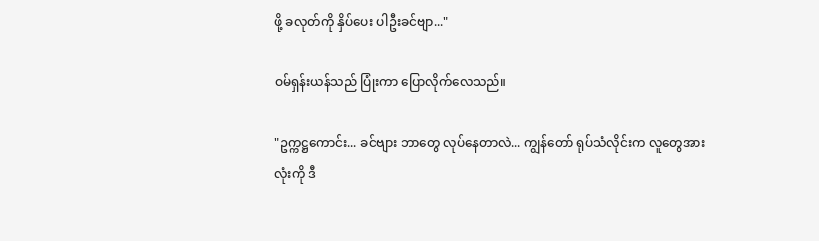ဖို့ ခလုတ်ကို နှိပ်ပေး ပါဦးခင်ဗျာ..."

ဝမ်ရှန်းယန်သည် ပြုံးကာ ပြောလိုက်လေသည်။

"ဥက္ကဋ္ဌကောင်း... ခင်ဗျား ဘာတွေ လုပ်နေတာလဲ... ကျွန်တော် ရုပ်သံလိုင်းက လူတွေအားလုံးကို ဒီ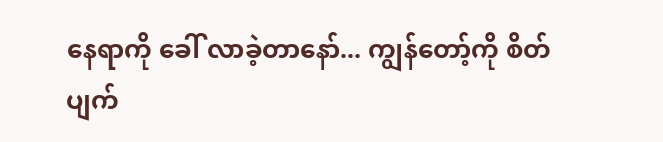နေရာကို ခေါ် လာခဲ့တာနော်... ကျွန်တော့်ကို စိတ်ပျက်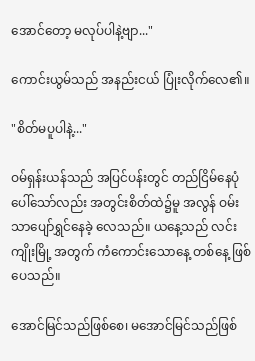အောင်တော့ မလုပ်ပါနဲ့ဗျာ..."

ကောင်းယွမ်သည် အနည်းငယ် ပြုံးလိုက်လေ၏။

"စိတ်မပူပါနဲ့..."

ဝမ်ရှန်းယန်သည် အပြင်ပန်းတွင် တည်ငြိမ်နေပုံပေါ်သော်လည်း အတွင်းစိတ်ထဲ၌မူ အလွန် ဝမ်းသာပျော်ရွှင်နေခဲ့ လေသည်။ ယနေ့သည် လင်းကျိုးမြို့ အတွက် ကံကောင်းသောနေ့ တစ်နေ့ ဖြစ်ပေသည်။

အောင်မြင်သည်ဖြစ်စေ၊ မအောင်မြင်သည်ဖြစ်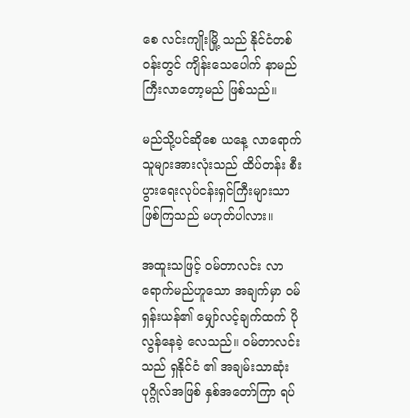စေ လင်းကျိုးမြို့ သည် နိုင်ငံတစ်ဝန်းတွင် ကျိန်းသေပေါက် နာမည်ကြီးလာတော့မည် ဖြစ်သည်။

မည်သို့ပင်ဆိုစေ ယနေ့ လာရောက်သူများအားလုံးသည် ထိပ်တန်း စီးပွားရေးလုပ်ငန်းရှင်ကြီးများသာ ဖြစ်ကြသည် မဟုတ်ပါလား။

အထူးသဖြင့် ဝမ်တာလင်း လာရောက်မည်ဟူသော အချက်မှာ ဝမ်ရှန်းယန်၏ မျှော်လင့်ချက်ထက် ပိုလွန်နေခဲ့ လေသည်။ ဝမ်တာလင်းသည် ရှနိုင်ငံ ၏ အချမ်းသာဆုံးပုဂ္ဂိုလ်အဖြစ် နှစ်အတော်ကြာ ရပ်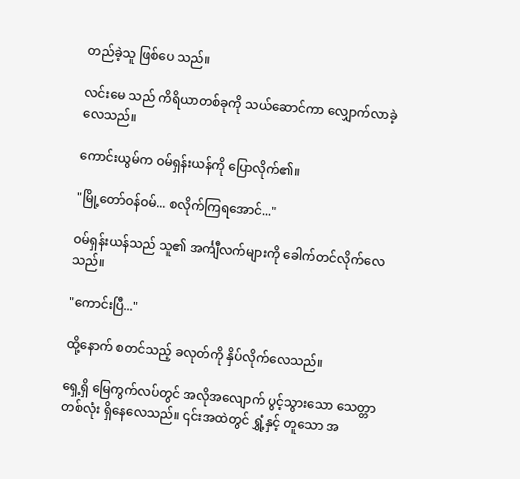တည်ခဲ့သူ ဖြစ်ပေ သည်။

လင်းမေ သည် ကိရိယာတစ်ခုကို သယ်ဆောင်ကာ လျှောက်လာခဲ့လေသည်။

ကောင်းယွမ်က ဝမ်ရှန်းယန်ကို ပြောလိုက်၏။

"မြို့တော်ဝန်ဝမ်... စလိုက်ကြရအောင်..."

ဝမ်ရှန်းယန်သည် သူ၏ အင်္ကျီလက်များကို ခေါက်တင်လိုက်လေသည်။

"ကောင်းပြီ..."

ထို့နောက် စတင်သည့် ခလုတ်ကို နှိပ်လိုက်လေသည်။

ရှေ့ရှိ မြေကွက်လပ်တွင် အလိုအလျောက် ပွင့်သွားသော သေတ္တာတစ်လုံး ရှိနေလေသည်။ ၎င်းအထဲတွင် ရွှံ့နှင့် တူသော အ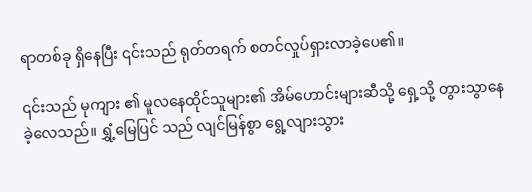ရာတစ်ခု ရှိနေပြီး ၎င်းသည် ရုတ်တရက် စတင်လှုပ်ရှားလာခဲ့ပေ၏။

၎င်းသည် မုကျား ၏ မူလနေထိုင်သူများ၏ အိမ်ဟောင်းများဆီသို့ ရှေ့သို့ တွားသွာနေခဲ့လေသည်။ ရွှံ့မြေပြင် သည် လျင်မြန်စွာ ရွေ့လျားသွား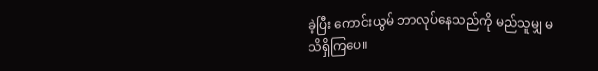ခဲ့ပြီး ကောင်းယွမ် ဘာလုပ်နေသည်ကို မည်သူမျှ မသိရှိကြပေ။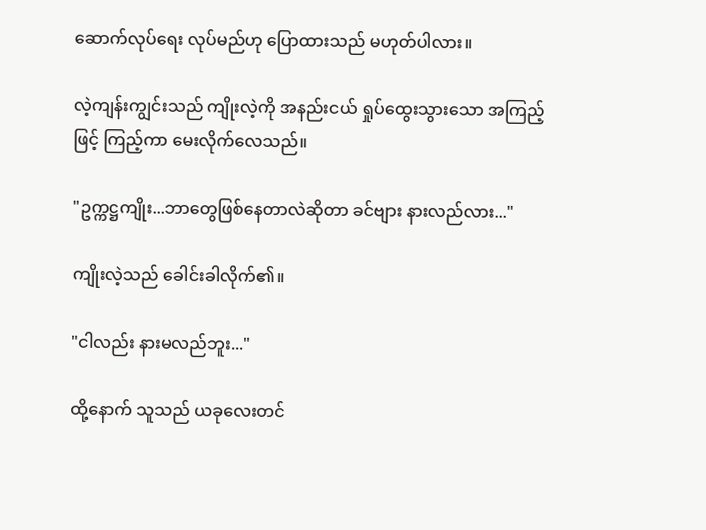ဆောက်လုပ်ရေး လုပ်မည်ဟု ပြောထားသည် မဟုတ်ပါလား။

လဲ့ကျန်းကျွင်းသည် ကျိုးလဲ့ကို အနည်းငယ် ရှုပ်ထွေးသွားသော အကြည့်ဖြင့် ကြည့်ကာ မေးလိုက်လေသည်။

"ဥက္ကဋ္ဌကျိုး...ဘာတွေဖြစ်နေတာလဲဆိုတာ ခင်ဗျား နားလည်လား..."

ကျိုးလဲ့သည် ခေါင်းခါလိုက်၏။

"ငါလည်း နားမလည်ဘူး..."

ထို့နောက် သူသည် ယခုလေးတင်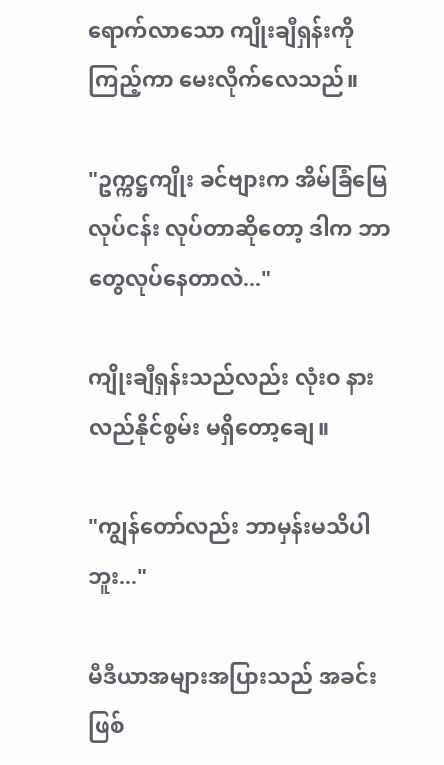ရောက်လာသော ကျိုးချီရှန်းကို ကြည့်ကာ မေးလိုက်လေသည်။

"ဥက္ကဋ္ဌကျိုး ခင်ဗျားက အိမ်ခြံမြေလုပ်ငန်း လုပ်တာဆိုတော့ ဒါက ဘာတွေလုပ်နေတာလဲ..."

ကျိုးချီရှန်းသည်လည်း လုံးဝ နားလည်နိုင်စွမ်း မရှိတော့ချေ။

"ကျွန်တော်လည်း ဘာမှန်းမသိပါဘူး..."

မီဒီယာအများအပြားသည် အခင်းဖြစ်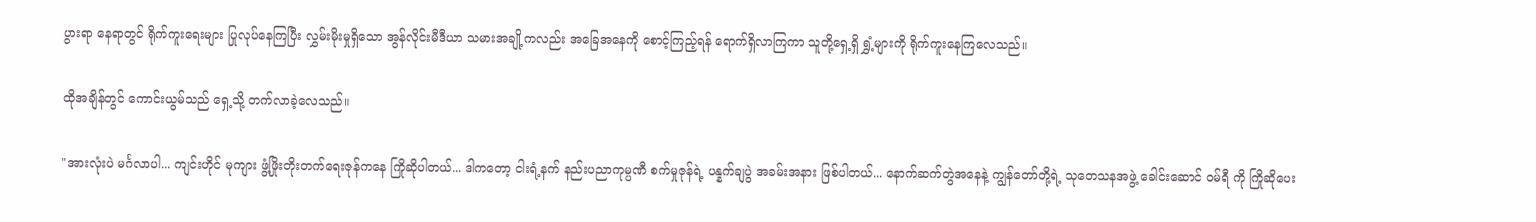ပွားရာ နေရာတွင် ရိုက်ကူးရေးများ ပြုလုပ်နေကြပြီး လွှမ်းမိုးမှုရှိသော အွန်လိုင်းမီဒီယာ သမားအချို့ကလည်း အခြေအနေကို စောင့်ကြည့်ရန် ရောက်ရှိလာကြကာ သူတို့ရှေ့ရှိ ရွှံ့များကို ရိုက်ကူးနေကြလေသည်။

ထိုအချိန်တွင် ကောင်းယွမ်သည် ရှေ့သို့ တက်လာခဲ့လေသည်။

"အားလုံးပဲ မင်္ဂလာပါ... ကျင်းဟိုင် မုကျား ဖွံ့ဖြိုးတိုးတက်ရေးဇုန်ကနေ ကြိုဆိုပါတယ်... ဒါကတော့ ငါးရံ့နက် နည်းပညာကုမ္ပဏီ စက်မှုဇုန်ရဲ့ ပန္နက်ချပွဲ အခမ်းအနား ဖြစ်ပါတယ်... နောက်ဆက်တွဲအနေနဲ့ ကျွန်တော်တို့ရဲ့ သုတေသနအဖွဲ့ ခေါင်းဆောင် ဝမ်ရီ ကို ကြိုဆိုပေး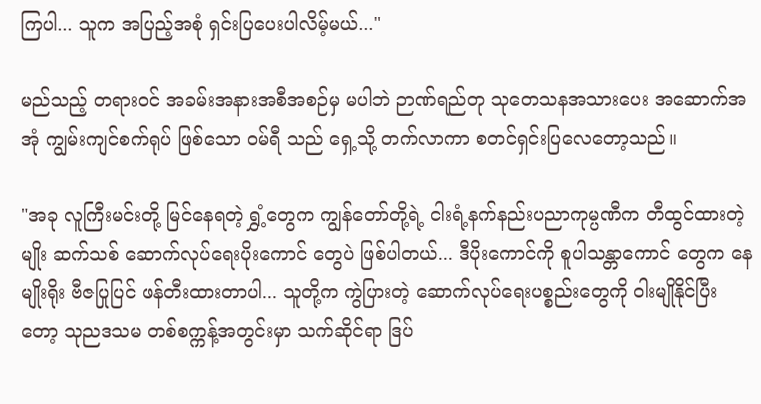ကြပါ... သူက အပြည့်အစုံ ရှင်းပြပေးပါလိမ့်မယ်..."

မည်သည့် တရားဝင် အခမ်းအနားအစီအစဉ်မှ မပါဘဲ ဉာဏ်ရည်တု သုတေသနအသားပေး အဆောက်အအုံ ကျွမ်းကျင်စက်ရုပ် ဖြစ်သော ဝမ်ရီ သည် ရှေ့သို့ တက်လာကာ စတင်ရှင်းပြလေတော့သည်။

"အခု လူကြီးမင်းတို့ မြင်နေရတဲ့ ရွှံ့တွေက ကျွန်တော်တို့ရဲ့ ငါးရံ့နက်နည်းပညာကုမ္ပဏီက တီထွင်ထားတဲ့ မျိုး ဆက်သစ် ဆောက်လုပ်ရေးပိုးကောင် တွေပဲ ဖြစ်ပါတယ်... ဒီပိုးကောင်ကို စူပါသန္တာကောင် တွေက နေ မျိုးရိုး ဗီဇပြုပြင် ဖန်တီးထားတာပါ... သူတို့က ကွဲပြားတဲ့ ဆောက်လုပ်ရေးပစ္စည်းတွေကို ဝါးမျိုနိုင်ပြီးတော့ သုညဒသမ တစ်စက္ကန့်အတွင်းမှာ သက်ဆိုင်ရာ ဒြပ်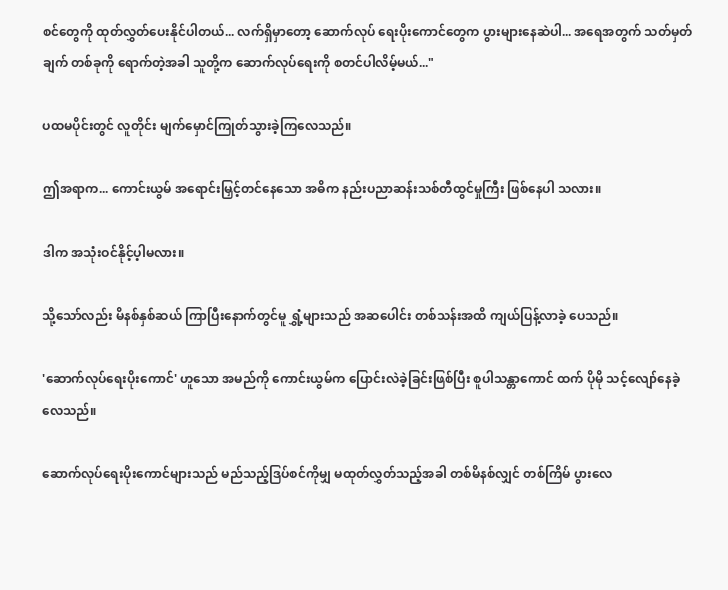စင်တွေကို ထုတ်လွှတ်ပေးနိုင်ပါတယ်... လက်ရှိမှာတော့ ဆောက်လုပ် ရေးပိုးကောင်တွေက ပွားများနေဆဲပါ... အရေအတွက် သတ်မှတ်ချက် တစ်ခုကို ရောက်တဲ့အခါ သူတို့က ဆောက်လုပ်ရေးကို စတင်ပါလိမ့်မယ်..."

ပထမပိုင်းတွင် လူတိုင်း မျက်မှောင်ကြုတ်သွားခဲ့ကြလေသည်။

ဤအရာက... ကောင်းယွမ် အရောင်းမြှင့်တင်နေသော အဓိက နည်းပညာဆန်းသစ်တီထွင်မှုကြီး ဖြစ်နေပါ သလား။

ဒါက အသုံးဝင်နိုင့်ပ့ါမလား။

သို့သော်လည်း မိနစ်နှစ်ဆယ် ကြာပြီးနောက်တွင်မူ ရွှံ့များသည် အဆပေါင်း တစ်သန်းအထိ ကျယ်ပြန့်လာခဲ့ ပေသည်။

'ဆောက်လုပ်ရေးပိုးကောင်' ဟူသော အမည်ကို ကောင်းယွမ်က ပြောင်းလဲခဲ့ခြင်းဖြစ်ပြီး စူပါသန္တာကောင် ထက် ပိုမို သင့်လျော်နေခဲ့လေသည်။

ဆောက်လုပ်ရေးပိုးကောင်များသည် မည်သည့်ဒြပ်စင်ကိုမျှ မထုတ်လွှတ်သည့်အခါ တစ်မိနစ်လျှင် တစ်ကြိမ် ပွားလေ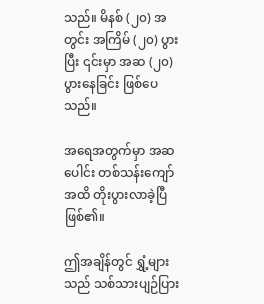သည်။ မိနစ် (၂၀) အတွင်း အကြိမ် (၂၀) ပွားပြီး ၎င်းမှာ အဆ (၂၀) ပွားနေခြင်း ဖြစ်ပေသည်။

အရေအတွက်မှာ အဆပေါင်း တစ်သန်းကျော်အထိ တိုးပွားလာခဲ့ပြီ ဖြစ်၏။

ဤအချိန်တွင် ရွှံ့များသည် သစ်သားပျဉ်ပြား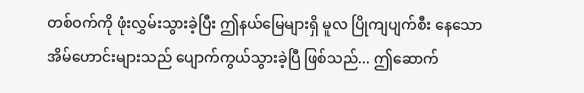တစ်ဝက်ကို ဖုံးလွှမ်းသွားခဲ့ပြီး ဤနယ်မြေများရှိ မူလ ပြိုကျပျက်စီး နေသော အိမ်ဟောင်းများသည် ပျောက်ကွယ်သွားခဲ့ပြီ ဖြစ်သည်... ဤဆောက်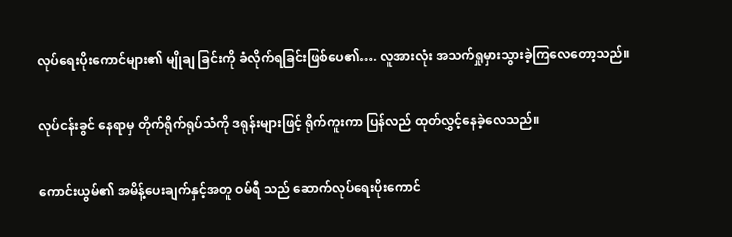လုပ်ရေးပိုးကောင်များ၏ မျိုချ ခြင်းကို ခံလိုက်ရခြင်းဖြစ်ပေ၏…. လူအားလုံး အသက်ရှုမှားသွားခဲ့ကြလေတော့သည်။

လုပ်ငန်းခွင် နေရာမှ တိုက်ရိုက်ရုပ်သံကို ဒရုန်းများဖြင့် ရိုက်ကူးကာ ပြန်လည် ထုတ်လွှင့်နေခဲ့လေသည်။

ကောင်းယွမ်၏ အမိန့်ပေးချက်နှင့်အတူ ဝမ်ရီ သည် ဆောက်လုပ်ရေးပိုးကောင်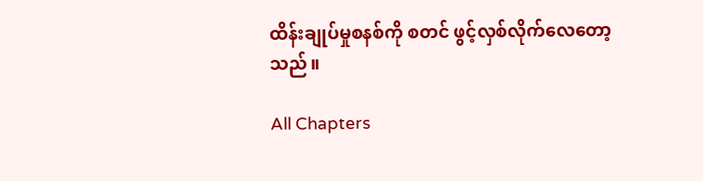ထိန်းချုပ်မှုစနစ်ကို စတင် ဖွင့်လှစ်လိုက်လေတော့သည်။

All Chapters